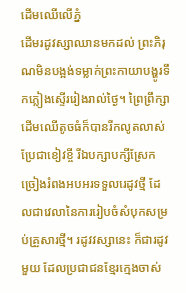ដើមឈើលើភ្នំ
ដើមរដូវស្សាឈានមកដល់ ព្រះភិរុណមិនបង្អង់ទម្លាក់ព្រះកាយាបង្ហូរទឹកភ្លៀងស្ទើររៀងរាល់ថ្ងៃ។ ព្រៃព្រឹក្សា ដើមឈើតូចធំក៏បានរីកលូតលាស់ប្រែជាខៀវខ្ចី រីឯបក្សាបក្សីស្រែកច្រៀងរំពងអបអរទទួលរេដូវថ្មី ដែលជាវេលានៃការរៀបចំសំបុកសម្រប់គ្រួសារថ្មី។ រដូវវស្សានេះ ក៏ជារដូវមួយ ដែលប្រជាជនខ្មែរក្មេងចាស់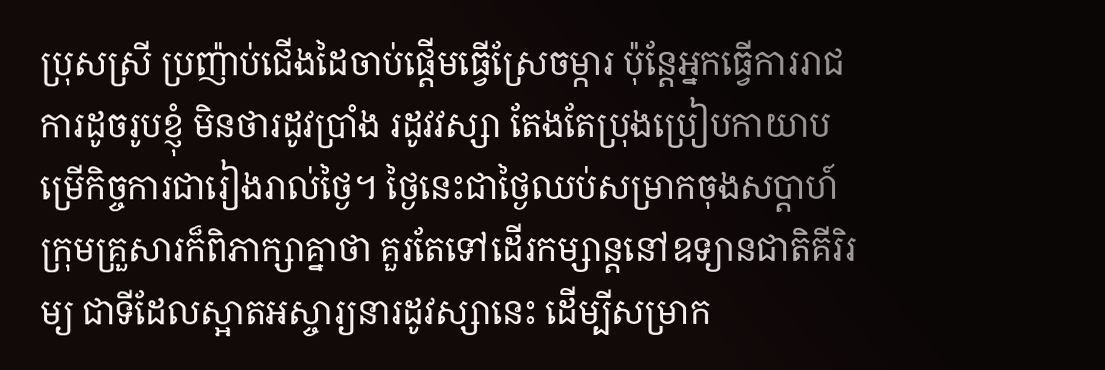ប្រុសស្រី ប្រញ៉ាប់ជើងដៃចាប់ផ្តើមធ្វើស្រែចម្ការ ប៉ុន្តែអ្នកធ្វើការរាជការដូចរូបខ្ញុំ មិនថារដូវប្រាំង រដូវវស្សា តែងតែប្រុងប្រៀបកាយាបម្រើកិច្ចការជារៀងរាល់ថ្ងៃ។ ថ្ងៃនេះជាថ្ងៃឈប់សម្រាកចុងសប្តាហ៍ ក្រុមគ្រួសារក៏ពិភាក្សាគ្នាថា គួរតែទៅដើរកម្សាន្តនៅឧទ្យានជាតិគីរិរម្យ ជាទីដែលស្អាតអស្ចារ្យនារដូវស្សានេះ ដើម្បីសម្រាក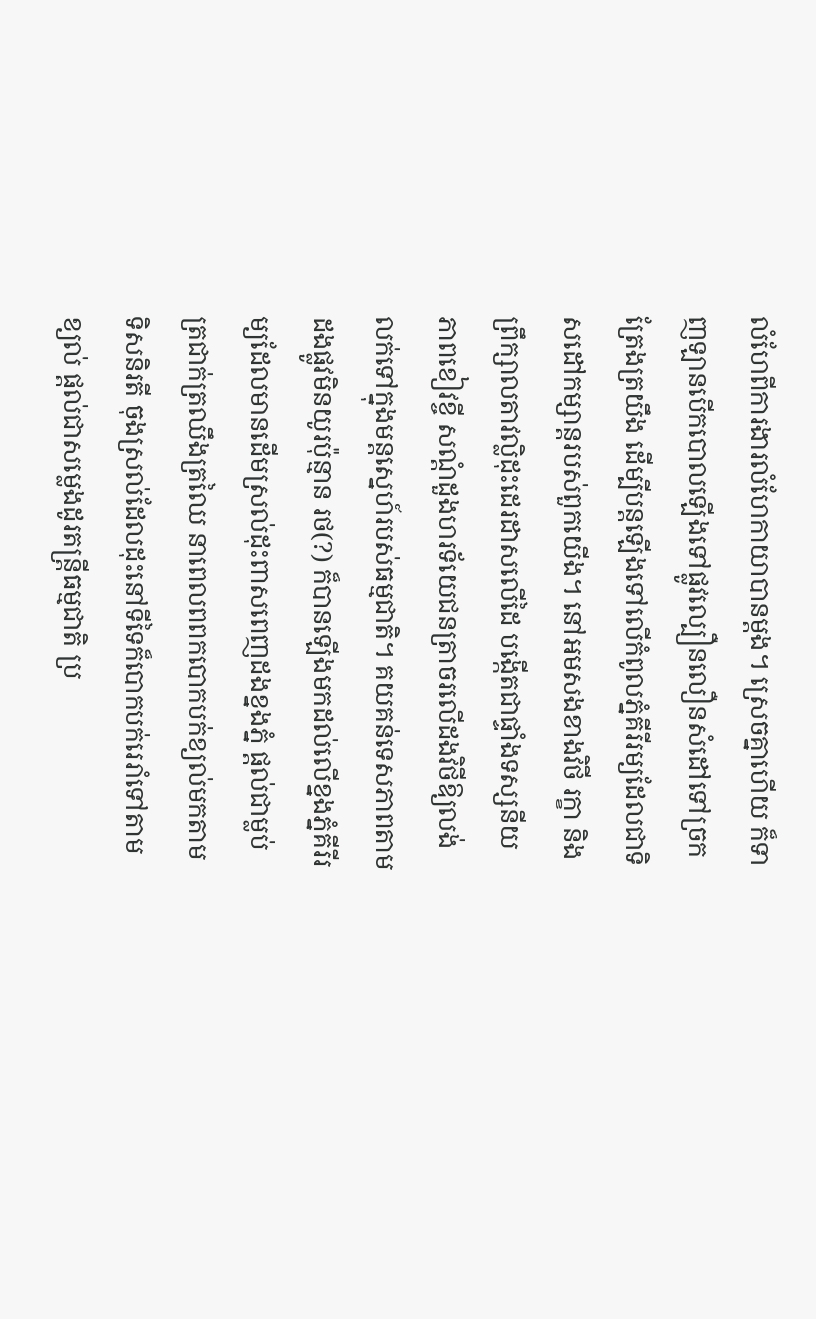លំហែពីការងារលំហែកាយាបានម្តង។ ស្រេចគ្នាហើយ ក៏ទាញឡានបើកបោលឡើងទៅផ្លូវល្បឿនលឿនសំដៅទៅច្រកត្រែងត្រយឹង ដើម្បីបន្តឡើងទៅលើកំពូលភ្នំគីរីរម្យដែលជាទិសដៅកម្សាន្តរបស់ពួកយើង។ នៅអមសងខាងវិថី រក្ខា និងព្រឹក្សាលតាវល្លិដុះដេរដាសលើដៃ បង្កើតជាផ្ទាំងទស្សនីយភាពខៀវខ្ចី សណ្តំដួងហរទ័យេជនត្រាចរលើដងវិថីឱ្យលង់លក់ទៅក្នុងមន្តស្នេហ៍របស់ធម្មជាតិ។ គយគន់ទេសភាពតាមដងផ្លូវមិនយូរប៉ុន្មាន រថ(?) ក៏បានឡើងមកដល់លើខ្នងភ្នំគីរីរម្យដែលមានដើមស្រល់ដុះពាសពេញដងខ្នងភ្នំ ផ្តល់ជាម្លប់ត្រជាក់ត្រឈឹងត្រឈៃ នាពេលពពកបោកបក់ខ្យល់មកតាមទិសនិរតី ចុងស្រល់ដែលដុះនៅទីទៃក៏បោកបក់រេរាំទៅតាមខ្យល់ ផ្តល់ជាសម្លេងដូរតន្រ្តីធម្មជាតិ ប្រ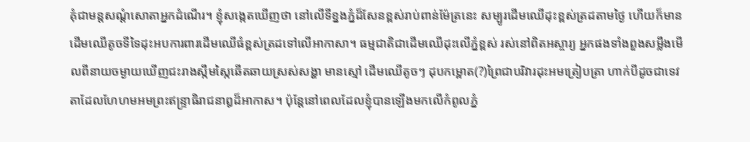គុំជាមន្តសណ្តំសោតាអ្នកដំណើរ។ ខ្ញុំសង្កេតឃើញថា នៅលើទីខ្នងភ្នំដ៏សែនខ្ពស់រាប់ពាន់ម៉ែត្រនេះ សម្បូរដើមឈើដុះខ្ពស់ត្រដតាមថ្ងៃ ហើយក៏មានដើមឈើតូចទីទៃដុះអបការពារដើមឈើធំខ្ពស់ត្រដទៅលើអាកាសា។ ធម្មជាតិជាដើមឈើដុះលើភ្នំខ្ពស់ រស់នៅពិតអស្ចារ្យ អ្នកផងទាំងពួងសម្លឹងមើលពីនាយចម្ងាយឃើញជះរាងស្កឹមស្កៃឆើតឆាយស្រស់សង្ហា មានស្មៅ ដើមឈើតូចៗ ដុបកម្ពោត(?)ព្រៃជាបរិវារដុះអមត្រៀបត្រា ហាក់បីដូចជាទេវតាដែលហែហមអមព្រះឥន្ទ្រាធិរាជនាឰដ៏អាកាស។ ប៉ុន្តែនៅពេលដែលខ្ញុំបានឡើងមកលើកំពូលភ្នំ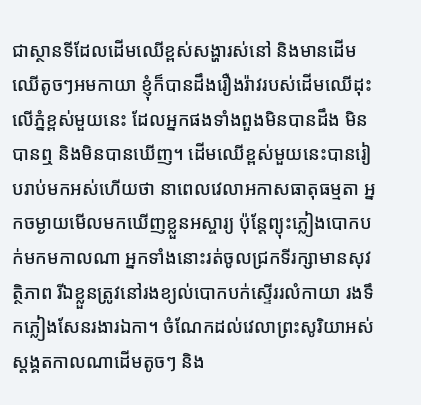ជាស្ថានទីដែលដើមឈើខ្ពស់សង្ហារស់នៅ និងមានដើមឈើតូចៗអមកាយា ខ្ញុំក៏បានដឹងរឿងរ៉ាវរបស់ដើមឈើដុះលើភ្នំខ្ពស់មួយនេះ ដែលអ្នកផងទាំងពួងមិនបានដឹង មិនបានឮ និងមិនបានឃើញ។ ដើមឈើខ្ពស់មួយនេះបានរៀបរាប់មកអស់ហើយថា នាពេលវេលាអកាសធាតុធម្មតា អ្នកចម្ងាយមើលមកឃើញខ្លួនអស្ចារ្យ ប៉ុន្តែព្យុះភ្លៀងបោកបក់មកមកាលណា អ្នកទាំងនោះរត់ចូលជ្រកទីរក្សាមានសុវត្ថិភាព រីឯខ្លួនត្រូវនៅរងខ្យល់បោកបក់ស្ទើររលំកាយា រងទឹកភ្លៀងសែនរងារឯកា។ ចំណែកដល់វេលាព្រះសូរិយាអស់ស្តង្គតកាលណាដើមតូចៗ និង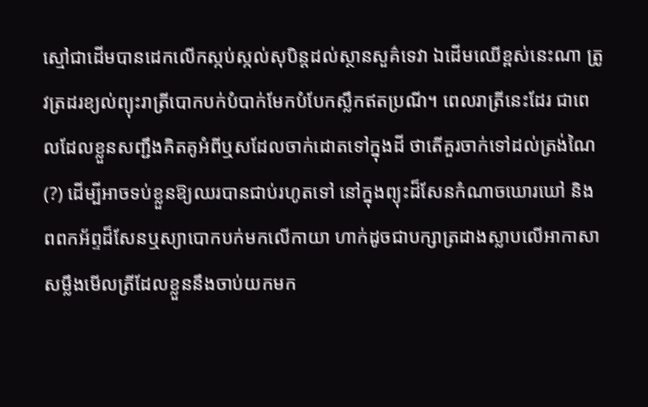ស្មៅជាដើមបានដេកលើកស្កប់ស្កល់សុបិន្តដល់ស្ថានសួគ៌ទេវា ឯដើមឈើខ្ពស់នេះណា ត្រូវត្រដរខ្យល់ព្យុះរាត្រីបោកបក់បំបាក់មែកបំបែកស្លឹកឥតប្រណី។ ពេលរាត្រីនេះដែរ ជាពេលដែលខ្លួនសញ្ជឹងគិតគូអំពីឬសដែលចាក់ដោតទៅក្នុងដី ថាតើគួរចាក់ទៅដល់ត្រង់ណៃ(?) ដើម្បីអាចទប់ខ្លួនឱ្យឈរបានជាប់រហូតទៅ នៅក្នុងព្យុះដ៏សែនកំណាចឃោរឃៅ និងពពកអ័ព្ទដ៏សែនឬស្យាបោកបក់មកលើកាយា ហាក់ដូចជាបក្សាត្រដាងស្លាបលើអាកាសាសម្លឹងមើលត្រីដែលខ្លួននឹងចាប់យកមក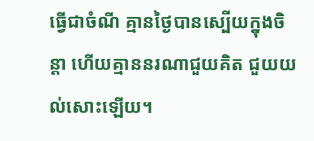ធ្វើជាចំណី គ្មានថ្ងៃបានស្បើយក្នុងចិន្តា ហើយគ្មាននរណាជួយគិត ជួយយល់សោះឡើយ។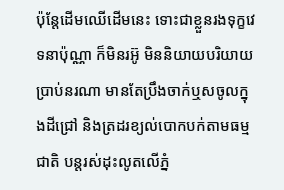ប៉ុន្តែដើមឈើដើមនេះ ទោះជាខ្លួនរងទុក្ខវេទនាប៉ុណ្ណា ក៏មិនរអ៊ូ មិននិយាយបរិយាយប្រាប់នរណា មានតែប្រឹងចាក់ឬសចូលក្នុងដីជ្រៅ និងត្រដរខ្យល់បោកបក់តាមធម្មជាតិ បន្តរស់ដុះលូតលើភ្នំ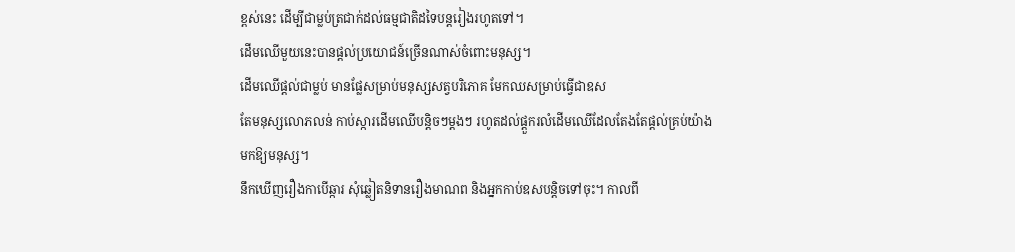ខ្ពស់នេះ ដើម្បីជាម្លប់ត្រជាក់ដល់ធម្មជាតិដទៃបន្តរៀងរហូតទៅ។
ដើមឈើមួយនេះបានផ្តល់ប្រយោជន៍ច្រើនណាស់ចំពោះមនុស្ស។
ដើមឈើផ្តល់ជាម្លប់ មានផ្លែសម្រាប់មនុស្សសត្វបរិភោគ មែកឈសម្រាប់ធ្វើជាឧស
តែមនុស្សលោភលន់ កាប់ស្ការដើមឈើបន្តិចៗម្តងៗ រហូតដល់ផ្តួករលំដើមឈើដែលតែងតែផ្តល់គ្រប់យ៉ាងមកឱ្យមនុស្ស។
នឹកឃើញរឿងកាបើឆ្ការ សុំឆ្លៀតនិទានរឿងមាណព និងអ្នកកាប់ឧសបន្តិចទៅចុះ។ កាលពី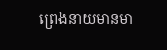ព្រេងនាយមានមា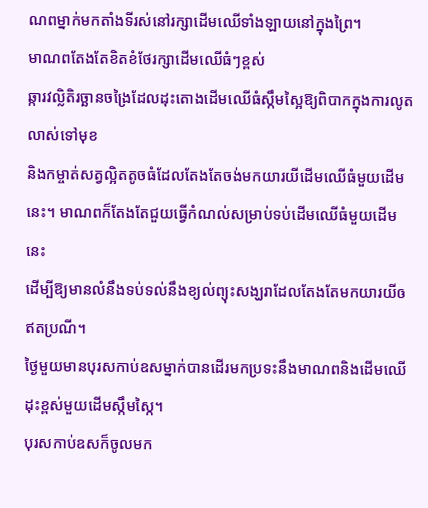ណពម្នាក់មកតាំងទីរស់នៅរក្សាដើមឈើទាំងឡាយនៅក្នុងព្រៃ។
មាណពតែងតែខិតខំថែរក្សាដើមឈើធំៗខ្ពស់
ឆ្ការវល្លិតិរច្ឆានចង្រៃដែលដុះតោងដើមឈើធំស្កឹមស្អៃឱ្យពិបាកក្នុងការលូតលាស់ទៅមុខ
និងកម្ចាត់សត្វល្អិតតូចធំដែលតែងតែចង់មកយារយីដើមឈើធំមួយដើមនេះ។ មាណពក៏តែងតែជួយធ្វើកំណល់សម្រាប់ទប់ដើមឈើធំមួយដើមនេះ
ដើម្បីឱ្យមានលំនឹងទប់ទល់នឹងខ្យល់ព្យុះសង្ឃរាដែលតែងតែមកយារយីឲឥតប្រណី។
ថ្ងៃមួយមានបុរសកាប់ឧសម្នាក់បានដើរមកប្រទះនឹងមាណពនិងដើមឈើដុះខ្ពស់មួយដើមស្កឹមស្កៃ។
បុរសកាប់ឧសក៏ចូលមក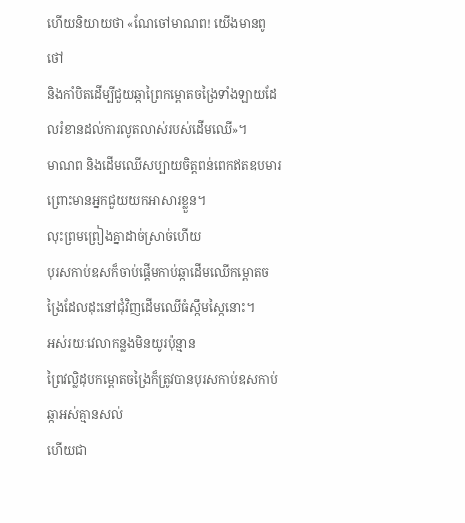ហើយនិយាយថា «ណែចៅមាណព! យើងមានពូថៅ
និងកាំបិតដើម្បីជួយឆ្កាព្រៃកម្ពោតចង្រៃទាំងឡាយដែលរំខានដល់ការលូតលាស់របស់ដើមឈើ»។
មាណព និងដើមឈើសប្បាយចិត្តពន់ពេកឥតឧបមារ ព្រោះមានអ្នកជួយយកអាសារខ្លួន។
លុះព្រមព្រៀងគ្នាដាច់ស្រាច់ហើយ
បុរសកាប់ឧសក៏ចាប់ផ្តើមកាប់ឆ្កាដើមឈើកម្ពោតចង្រៃដែលដុះនៅជុំវិញដើមឈើធំស្កឹមស្កៃនោះ។
អស់រយៈវេលាកន្លងមិនយូរប៉ុន្មាន
ព្រៃវល្លិដុបកម្ពោតចង្រៃក៏ត្រូវបានបុរសកាប់ឧសកាប់ឆ្កាអស់គ្មានសល់
ហើយជា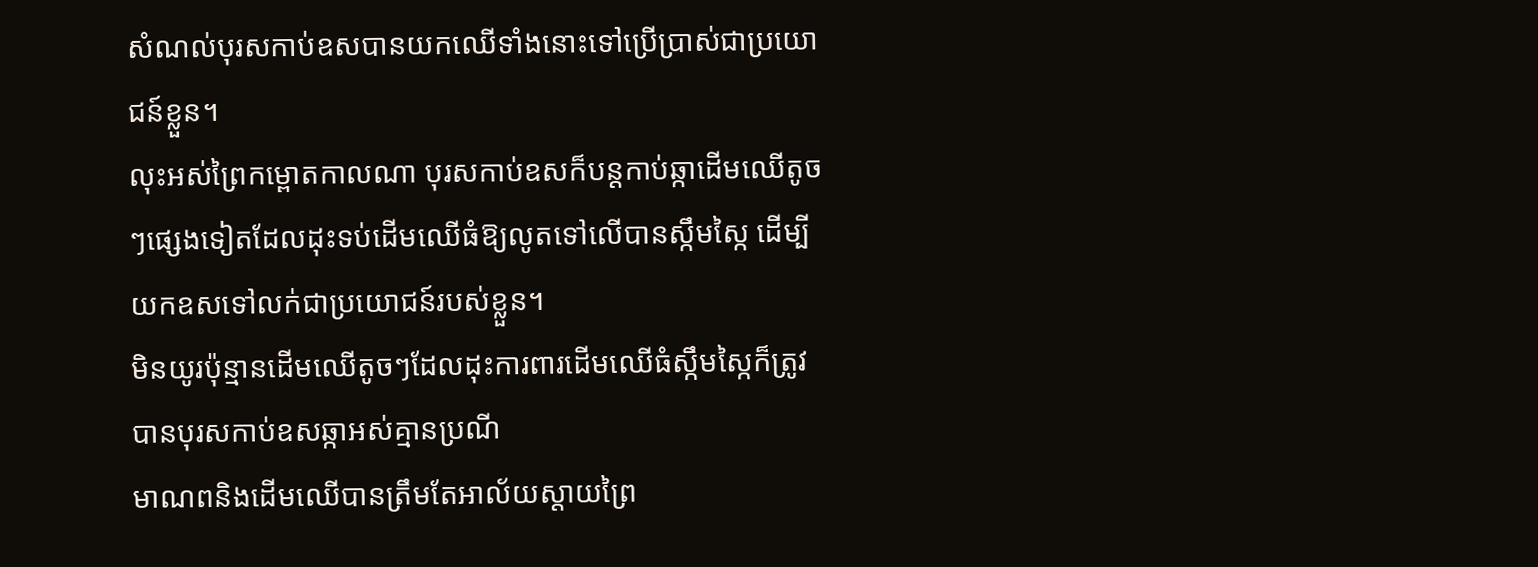សំណល់បុរសកាប់ឧសបានយកឈើទាំងនោះទៅប្រើប្រាស់ជាប្រយោជន៍ខ្លួន។
លុះអស់ព្រៃកម្ពោតកាលណា បុរសកាប់ឧសក៏បន្តកាប់ឆ្កាដើមឈើតូចៗផ្សេងទៀតដែលដុះទប់ដើមឈើធំឱ្យលូតទៅលើបានស្កឹមស្កៃ ដើម្បីយកឧសទៅលក់ជាប្រយោជន៍របស់ខ្លួន។
មិនយូរប៉ុន្មានដើមឈើតូចៗដែលដុះការពារដើមឈើធំស្កឹមស្កៃក៏ត្រូវបានបុរសកាប់ឧសឆ្កាអស់គ្មានប្រណី
មាណពនិងដើមឈើបានត្រឹមតែអាល័យស្តាយព្រៃ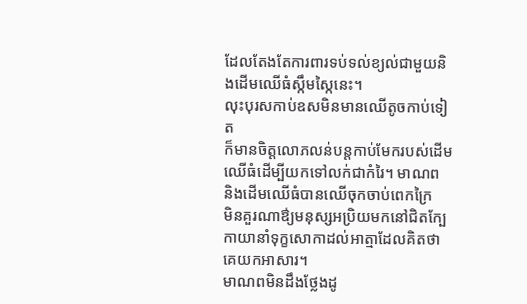ដែលតែងតែការពារទប់ទល់ខ្យល់ជាមួយនិងដើមឈើធំស្កឹមស្កៃនេះ។
លុះបុរសកាប់ឧសមិនមានឈើតូចកាប់ទៀត
ក៏មានចិត្តលោភលន់បន្តកាប់មែករបស់ដើមឈើធំដើម្បីយកទៅលក់ជាកំរៃ។ មាណព
និងដើមឈើធំបានឈើចុកចាប់ពេកក្រៃ
មិនគួរណាឳ្យមនុស្សអប្រិយមកនៅជិតក្បែកាយានាំទុក្ខសោកាដល់អាត្មាដែលគិតថាគេយកអាសារ។
មាណពមិនដឹងថ្លែងដូ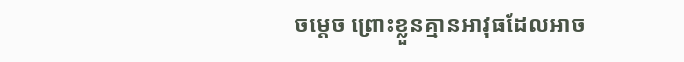ចម្តេច ព្រោះខ្លួនគ្មានអាវុធដែលអាច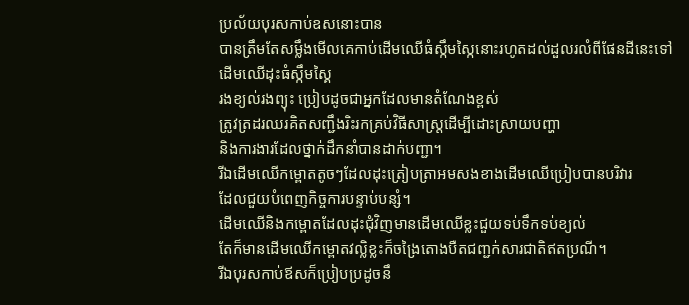ប្រល័យបុរសកាប់ឧសនោះបាន
បានត្រឹមតែសម្លឹងមើលគេកាប់ដើមឈើធំស្កឹមស្កៃនោះរហូតដល់ដួលរលំពីផែនដីនេះទៅ
ដើមឈើដុះធំស្កឹមស្គៃ
រងខ្យល់រងព្យុះ ប្រៀបដូចជាអ្នកដែលមានតំណែងខ្ពស់
ត្រូវត្រដរឈរគិតសញ្ជឹងរិះរកគ្រប់វិធីសាស្រ្តដើម្បីដោះស្រាយបញ្ហា
និងការងារដែលថ្នាក់ដឹកនាំបានដាក់បញ្ជា។
រីឯដើមឈើកម្ពោតតូចៗដែលដុះត្រៀបត្រាអមសងខាងដើមឈើប្រៀបបានបរិវារ
ដែលជួយបំពេញកិច្ចការបន្ទាប់បន្សំ។
ដើមឈើនិងកម្ពោតដែលដុះជុំវិញមានដើមឈើខ្លះជួយទប់ទឹកទប់ខ្យល់
តែក៏មានដើមឈើកម្ពោតវល្លិខ្លះក៏ចង្រៃតោងបឺតជញ្ជក់សារជាតិឥតប្រណី។
រីឯបុរសកាប់ឪសក៏ប្រៀបប្រដូចនឹ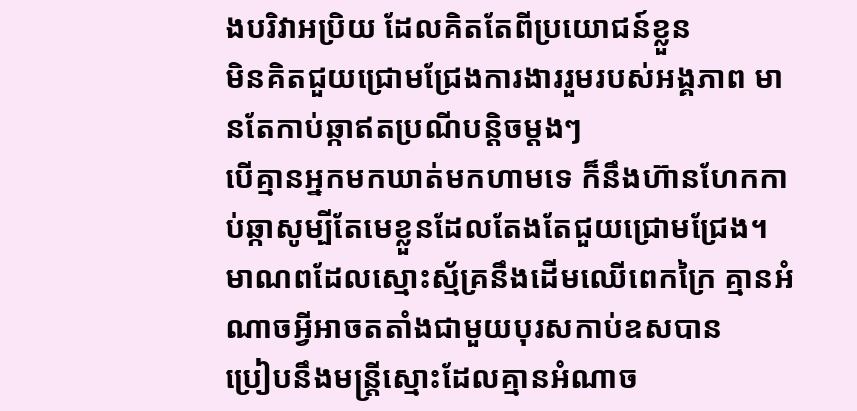ងបរិវាអប្រិយ ដែលគិតតែពីប្រយោជន៍ខ្លួន
មិនគិតជួយជ្រោមជ្រែងការងាររួមរបស់អង្គភាព មានតែកាប់ឆ្កាឥតប្រណីបន្តិចម្តងៗ
បើគ្មានអ្នកមកឃាត់មកហាមទេ ក៏នឹងហ៊ានហែកកាប់ឆ្កាសូម្បីតែមេខ្លួនដែលតែងតែជួយជ្រោមជ្រែង។
មាណពដែលស្មោះស្ម័គ្រនឹងដើមឈើពេកក្រៃ គ្មានអំណាចអ្វីអាចតតាំងជាមួយបុរសកាប់ឧសបាន
ប្រៀបនឹងមន្រ្តីស្មោះដែលគ្មានអំណាច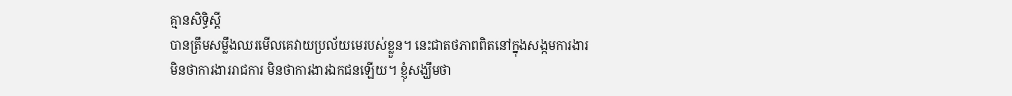គ្មានសិទ្ធិស្តី
បានត្រឹមសម្លឹងឈរមើលគេវាយប្រល័យមេរបស់ខ្លួន។ នេះជាតថភាពពិតនៅក្នុងសង្កមការងារ
មិនថាការងាររាជការ មិនថាការងារឯកជនឡើយ។ ខ្ញុំសង្ឃឹមថា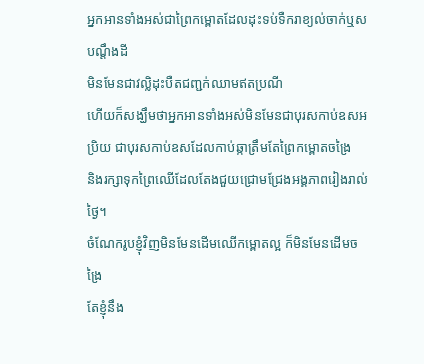អ្នកអានទាំងអស់ជាព្រៃកម្ពោតដែលដុះទប់ទឺករាខ្យល់ចាក់ឬសបណ្តឹងដី
មិនមែនជាវល្លិដុះបឺតជញ្ជក់ឈាមឥតប្រណី
ហើយក៏សង្ឃឹមថាអ្នកអានទាំងអស់មិនមែនជាបុរសកាប់ឧសអប្រិយ ជាបុរសកាប់ឧសដែលកាប់ឆ្កាត្រឹមតែព្រៃកម្ពោតចង្រៃ
និងរក្សាទុកព្រៃឈើដែលតែងជួយជ្រោមជ្រែងអង្គភាពរៀងរាល់ថ្ងៃ។
ចំណែករូបខ្ញុំវិញមិនមែនដើមឈើកម្ពោតល្អ ក៏មិនមែនដើមចង្រៃ
តែខ្ញុំនឹង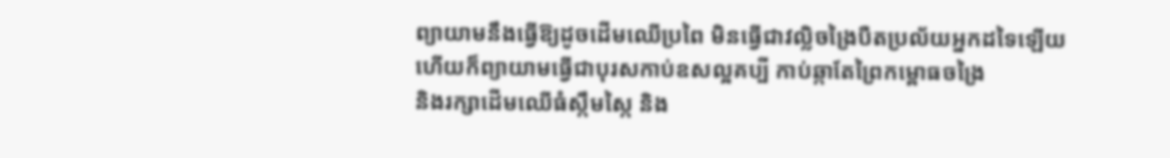ព្យាយាមនឹងធ្វើឱ្យដូចដើមឈើប្រពៃ មិនធ្វើជាវល្លិចង្រៃបឺតប្រល័យអ្នកដទៃឡើយ
ហើយក៏ព្យាយាមធ្វើជាបុរសកាប់ឧសល្អគប្បី កាប់ឆ្កាតែព្រៃកម្ពោធចង្រៃ
និងរក្សាដើមឈើធំស្កឹមស្កៃ និង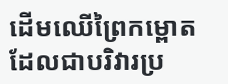ដើមឈើព្រៃកម្ពោតដែលជាបរិវារប្រ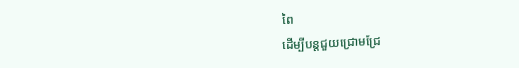ពៃ
ដើម្បីបន្តជួយជ្រោមជ្រែ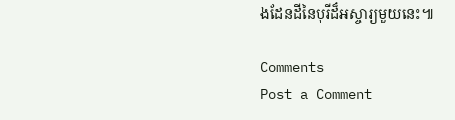ងដែនដីនៃបុរីដ៏អស្ចារ្យមួយនេះ៕

Comments
Post a Comment